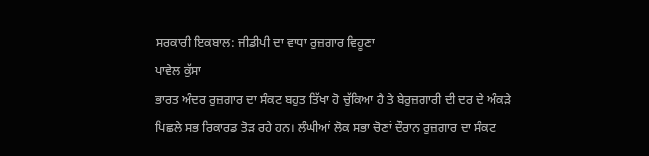ਸਰਕਾਰੀ ਇਕਬਾਲ: ਜੀਡੀਪੀ ਦਾ ਵਾਧਾ ਰੁਜ਼ਗਾਰ ਵਿਹੂਣਾ
ਪਾਵੇਲ ਕੁੱਸਾ
ਭਾਰਤ ਅੰਦਰ ਰੁਜ਼ਗਾਰ ਦਾ ਸੰਕਟ ਬਹੁਤ ਤਿੱਖਾ ਹੋ ਚੁੱਕਿਆ ਹੈ ਤੇ ਬੇਰੁਜ਼ਗਾਰੀ ਦੀ ਦਰ ਦੇ ਅੰਕੜੇ ਪਿਛਲੇ ਸਭ ਰਿਕਾਰਡ ਤੋੜ ਰਹੇ ਹਨ। ਲੰਘੀਆਂ ਲੋਕ ਸਭਾ ਚੋਣਾਂ ਦੌਰਾਨ ਰੁਜ਼ਗਾਰ ਦਾ ਸੰਕਟ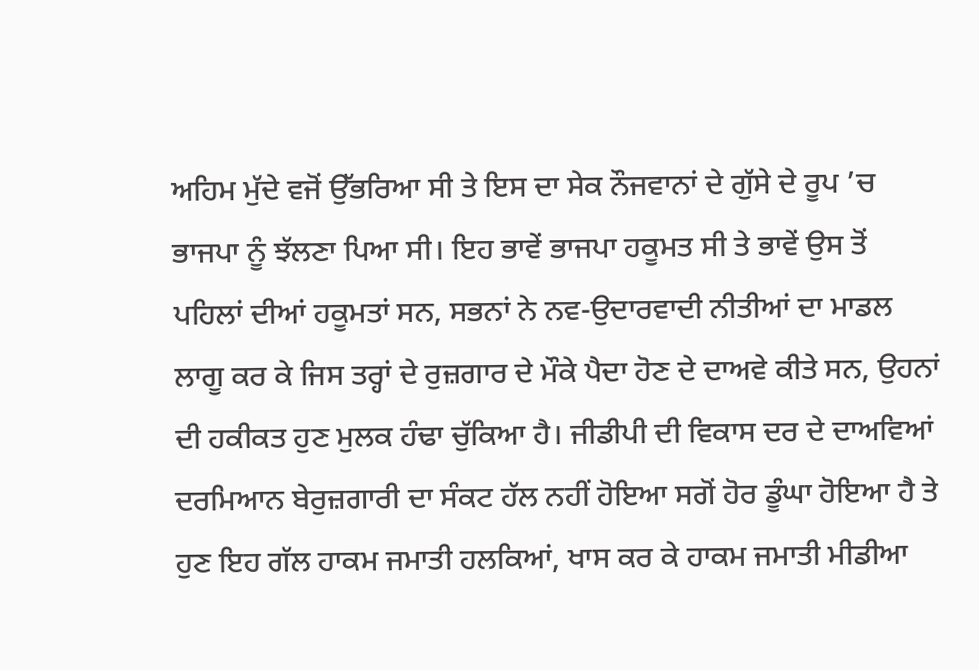ਅਹਿਮ ਮੁੱਦੇ ਵਜੋਂ ਉੱਭਰਿਆ ਸੀ ਤੇ ਇਸ ਦਾ ਸੇਕ ਨੌਜਵਾਨਾਂ ਦੇ ਗੁੱਸੇ ਦੇ ਰੂਪ ’ਚ ਭਾਜਪਾ ਨੂੰ ਝੱਲਣਾ ਪਿਆ ਸੀ। ਇਹ ਭਾਵੇਂ ਭਾਜਪਾ ਹਕੂਮਤ ਸੀ ਤੇ ਭਾਵੇਂ ਉਸ ਤੋਂ ਪਹਿਲਾਂ ਦੀਆਂ ਹਕੂਮਤਾਂ ਸਨ, ਸਭਨਾਂ ਨੇ ਨਵ-ਉਦਾਰਵਾਦੀ ਨੀਤੀਆਂ ਦਾ ਮਾਡਲ ਲਾਗੂ ਕਰ ਕੇ ਜਿਸ ਤਰ੍ਹਾਂ ਦੇ ਰੁਜ਼ਗਾਰ ਦੇ ਮੌਕੇ ਪੈਦਾ ਹੋਣ ਦੇ ਦਾਅਵੇ ਕੀਤੇ ਸਨ, ਉਹਨਾਂ ਦੀ ਹਕੀਕਤ ਹੁਣ ਮੁਲਕ ਹੰਢਾ ਚੁੱਕਿਆ ਹੈ। ਜੀਡੀਪੀ ਦੀ ਵਿਕਾਸ ਦਰ ਦੇ ਦਾਅਵਿਆਂ ਦਰਮਿਆਨ ਬੇਰੁਜ਼ਗਾਰੀ ਦਾ ਸੰਕਟ ਹੱਲ ਨਹੀਂ ਹੋਇਆ ਸਗੋਂ ਹੋਰ ਡੂੰਘਾ ਹੋਇਆ ਹੈ ਤੇ ਹੁਣ ਇਹ ਗੱਲ ਹਾਕਮ ਜਮਾਤੀ ਹਲਕਿਆਂ, ਖਾਸ ਕਰ ਕੇ ਹਾਕਮ ਜਮਾਤੀ ਮੀਡੀਆ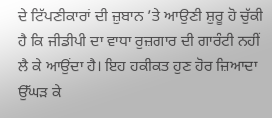ਦੇ ਟਿੱਪਣੀਕਾਰਾਂ ਦੀ ਜ਼ੁਬਾਨ ’ਤੇ ਆਉਣੀ ਸ਼ੁਰੂ ਹੋ ਚੁੱਕੀ ਹੈ ਕਿ ਜੀਡੀਪੀ ਦਾ ਵਾਧਾ ਰੁਜ਼ਗਾਰ ਦੀ ਗਾਰੰਟੀ ਨਹੀਂ ਲੈ ਕੇ ਆਉਂਦਾ ਹੈ। ਇਹ ਹਕੀਕਤ ਹੁਣ ਹੋਰ ਜ਼ਿਆਦਾ ਉੱਘੜ ਕੇ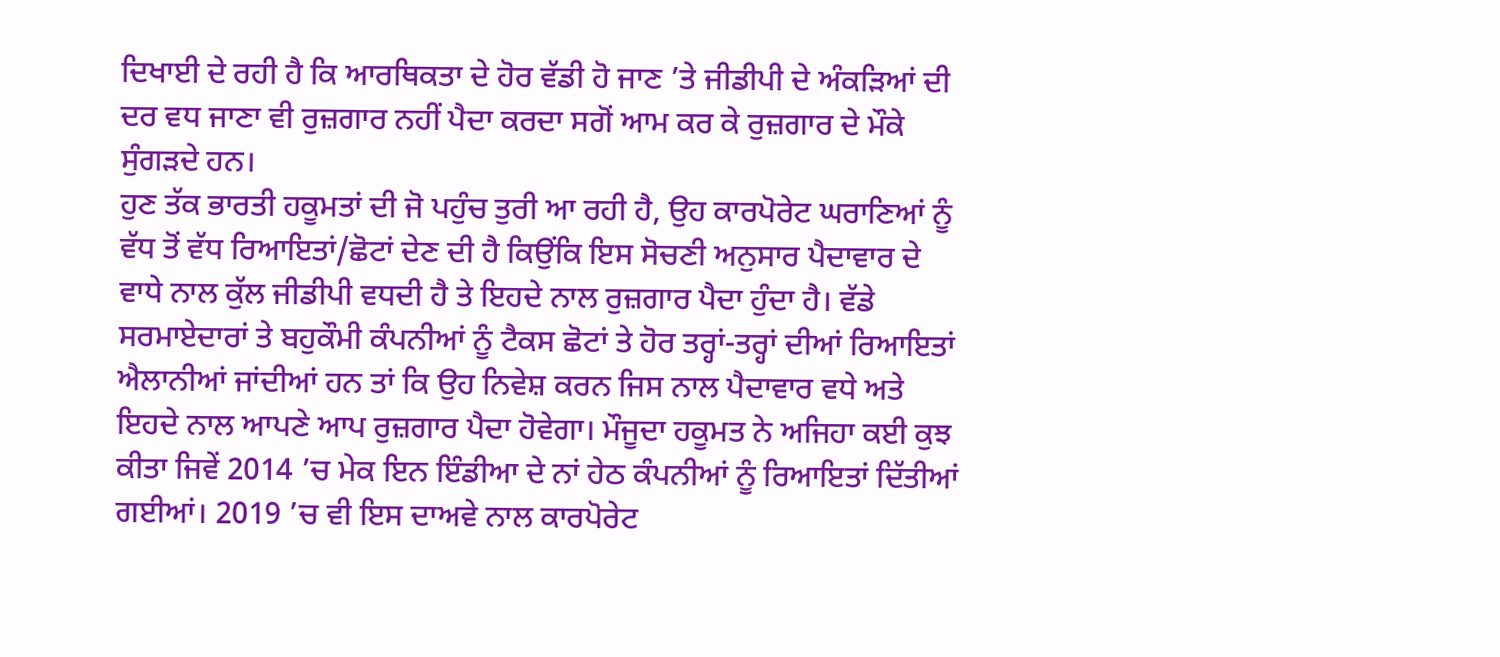ਦਿਖਾਈ ਦੇ ਰਹੀ ਹੈ ਕਿ ਆਰਥਿਕਤਾ ਦੇ ਹੋਰ ਵੱਡੀ ਹੋ ਜਾਣ ’ਤੇ ਜੀਡੀਪੀ ਦੇ ਅੰਕੜਿਆਂ ਦੀ ਦਰ ਵਧ ਜਾਣਾ ਵੀ ਰੁਜ਼ਗਾਰ ਨਹੀਂ ਪੈਦਾ ਕਰਦਾ ਸਗੋਂ ਆਮ ਕਰ ਕੇ ਰੁਜ਼ਗਾਰ ਦੇ ਮੌਕੇ ਸੁੰਗੜਦੇ ਹਨ।
ਹੁਣ ਤੱਕ ਭਾਰਤੀ ਹਕੂਮਤਾਂ ਦੀ ਜੋ ਪਹੁੰਚ ਤੁਰੀ ਆ ਰਹੀ ਹੈ, ਉਹ ਕਾਰਪੋਰੇਟ ਘਰਾਣਿਆਂ ਨੂੰ ਵੱਧ ਤੋਂ ਵੱਧ ਰਿਆਇਤਾਂ/ਛੋਟਾਂ ਦੇਣ ਦੀ ਹੈ ਕਿਉਂਕਿ ਇਸ ਸੋਚਣੀ ਅਨੁਸਾਰ ਪੈਦਾਵਾਰ ਦੇ ਵਾਧੇ ਨਾਲ ਕੁੱਲ ਜੀਡੀਪੀ ਵਧਦੀ ਹੈ ਤੇ ਇਹਦੇ ਨਾਲ ਰੁਜ਼ਗਾਰ ਪੈਦਾ ਹੁੰਦਾ ਹੈ। ਵੱਡੇ ਸਰਮਾਏਦਾਰਾਂ ਤੇ ਬਹੁਕੌਮੀ ਕੰਪਨੀਆਂ ਨੂੰ ਟੈਕਸ ਛੋਟਾਂ ਤੇ ਹੋਰ ਤਰ੍ਹਾਂ-ਤਰ੍ਹਾਂ ਦੀਆਂ ਰਿਆਇਤਾਂ ਐਲਾਨੀਆਂ ਜਾਂਦੀਆਂ ਹਨ ਤਾਂ ਕਿ ਉਹ ਨਿਵੇਸ਼ ਕਰਨ ਜਿਸ ਨਾਲ ਪੈਦਾਵਾਰ ਵਧੇ ਅਤੇ ਇਹਦੇ ਨਾਲ ਆਪਣੇ ਆਪ ਰੁਜ਼ਗਾਰ ਪੈਦਾ ਹੋਵੇਗਾ। ਮੌਜੂਦਾ ਹਕੂਮਤ ਨੇ ਅਜਿਹਾ ਕਈ ਕੁਝ ਕੀਤਾ ਜਿਵੇਂ 2014 ’ਚ ਮੇਕ ਇਨ ਇੰਡੀਆ ਦੇ ਨਾਂ ਹੇਠ ਕੰਪਨੀਆਂ ਨੂੰ ਰਿਆਇਤਾਂ ਦਿੱਤੀਆਂ ਗਈਆਂ। 2019 ’ਚ ਵੀ ਇਸ ਦਾਅਵੇ ਨਾਲ ਕਾਰਪੋਰੇਟ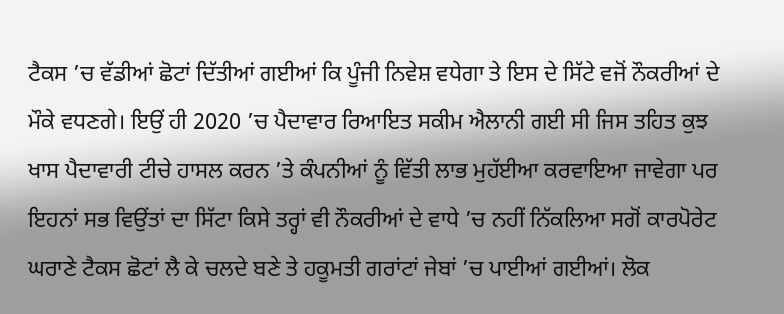ਟੈਕਸ ’ਚ ਵੱਡੀਆਂ ਛੋਟਾਂ ਦਿੱਤੀਆਂ ਗਈਆਂ ਕਿ ਪੂੰਜੀ ਨਿਵੇਸ਼ ਵਧੇਗਾ ਤੇ ਇਸ ਦੇ ਸਿੱਟੇ ਵਜੋਂ ਨੌਕਰੀਆਂ ਦੇ ਮੌਕੇ ਵਧਣਗੇ। ਇਉਂ ਹੀ 2020 ’ਚ ਪੈਦਾਵਾਰ ਰਿਆਇਤ ਸਕੀਮ ਐਲਾਨੀ ਗਈ ਸੀ ਜਿਸ ਤਹਿਤ ਕੁਝ ਖਾਸ ਪੈਦਾਵਾਰੀ ਟੀਚੇ ਹਾਸਲ ਕਰਨ ’ਤੇ ਕੰਪਨੀਆਂ ਨੂੰ ਵਿੱਤੀ ਲਾਭ ਮੁਹੱਈਆ ਕਰਵਾਇਆ ਜਾਵੇਗਾ ਪਰ ਇਹਨਾਂ ਸਭ ਵਿਉਂਤਾਂ ਦਾ ਸਿੱਟਾ ਕਿਸੇ ਤਰ੍ਹਾਂ ਵੀ ਨੌਕਰੀਆਂ ਦੇ ਵਾਧੇ ’ਚ ਨਹੀਂ ਨਿੱਕਲਿਆ ਸਗੋਂ ਕਾਰਪੋਰੇਟ ਘਰਾਣੇ ਟੈਕਸ ਛੋਟਾਂ ਲੈ ਕੇ ਚਲਦੇ ਬਣੇ ਤੇ ਹਕੂਮਤੀ ਗਰਾਂਟਾਂ ਜੇਬਾਂ ’ਚ ਪਾਈਆਂ ਗਈਆਂ। ਲੋਕ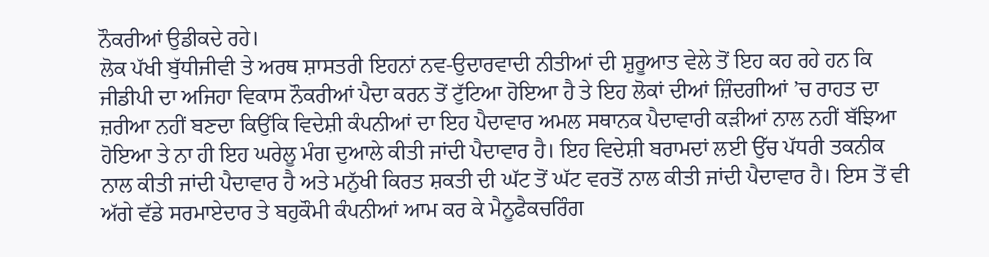ਨੌਕਰੀਆਂ ਉਡੀਕਦੇ ਰਹੇ।
ਲੋਕ ਪੱਖੀ ਬੁੱਧੀਜੀਵੀ ਤੇ ਅਰਥ ਸ਼ਾਸਤਰੀ ਇਹਨਾਂ ਨਵ-ਉਦਾਰਵਾਦੀ ਨੀਤੀਆਂ ਦੀ ਸ਼ੁਰੂਆਤ ਵੇਲੇ ਤੋਂ ਇਹ ਕਹ ਰਹੇ ਹਨ ਕਿ ਜੀਡੀਪੀ ਦਾ ਅਜਿਹਾ ਵਿਕਾਸ ਨੌਕਰੀਆਂ ਪੈਦਾ ਕਰਨ ਤੋਂ ਟੁੱਟਿਆ ਹੋਇਆ ਹੈ ਤੇ ਇਹ ਲੋਕਾਂ ਦੀਆਂ ਜ਼ਿੰਦਗੀਆਂ ’ਚ ਰਾਹਤ ਦਾ ਜ਼ਰੀਆ ਨਹੀਂ ਬਣਦਾ ਕਿਉਂਕਿ ਵਿਦੇਸ਼ੀ ਕੰਪਨੀਆਂ ਦਾ ਇਹ ਪੈਦਾਵਾਰ ਅਮਲ ਸਥਾਨਕ ਪੈਦਾਵਾਰੀ ਕੜੀਆਂ ਨਾਲ ਨਹੀਂ ਬੱਝਿਆ ਹੋਇਆ ਤੇ ਨਾ ਹੀ ਇਹ ਘਰੇਲੂ ਮੰਗ ਦੁਆਲੇ ਕੀਤੀ ਜਾਂਦੀ ਪੈਦਾਵਾਰ ਹੈ। ਇਹ ਵਿਦੇਸ਼ੀ ਬਰਾਮਦਾਂ ਲਈ ਉੱਚ ਪੱਧਰੀ ਤਕਨੀਕ ਨਾਲ ਕੀਤੀ ਜਾਂਦੀ ਪੈਦਾਵਾਰ ਹੈ ਅਤੇ ਮਨੁੱਖੀ ਕਿਰਤ ਸ਼ਕਤੀ ਦੀ ਘੱਟ ਤੋਂ ਘੱਟ ਵਰਤੋਂ ਨਾਲ ਕੀਤੀ ਜਾਂਦੀ ਪੈਦਾਵਾਰ ਹੈ। ਇਸ ਤੋਂ ਵੀ ਅੱਗੇ ਵੱਡੇ ਸਰਮਾਏਦਾਰ ਤੇ ਬਹੁਕੌਮੀ ਕੰਪਨੀਆਂ ਆਮ ਕਰ ਕੇ ਮੈਨੂਫੈਕਚਰਿੰਗ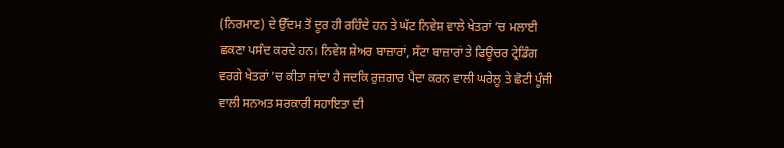(ਨਿਰਮਾਣ) ਦੇ ਉੱਦਮ ਤੋਂ ਦੂਰ ਹੀ ਰਹਿੰਦੇ ਹਨ ਤੇ ਘੱਟ ਨਿਵੇਸ਼ ਵਾਲੇ ਖੇਤਰਾਂ ’ਚ ਮਲਾਈ ਛਕਣਾ ਪਸੰਦ ਕਰਦੇ ਹਨ। ਨਿਵੇਸ਼ ਸ਼ੇਅਰ ਬਾਜ਼ਾਰਾਂ, ਸੱਟਾ ਬਾਜ਼ਾਰਾਂ ਤੇ ਫਿਊਚਰ ਟ੍ਰੇਡਿੰਗ ਵਰਗੇ ਖੇਤਰਾਂ ’ਚ ਕੀਤਾ ਜਾਂਦਾ ਹੈ ਜਦਕਿ ਰੁਜ਼ਗਾਰ ਪੈਦਾ ਕਰਨ ਵਾਲੀ ਘਰੇਲੂ ਤੇ ਛੋਟੀ ਪੂੰਜੀ ਵਾਲੀ ਸਨਅਤ ਸਰਕਾਰੀ ਸਹਾਇਤਾ ਦੀ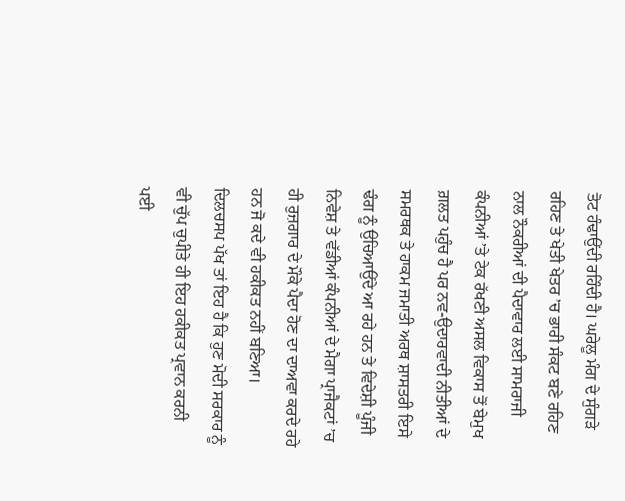ਤੋਟ ਹੰਢਾਉਂਦੀ ਰਹਿੰਦੀ ਹੈ। ਘਰੇਲੂ ਮੰਗ ਦੇ ਸੁੰਗੜੇ ਰਹਿਣ ਤੇ ਖੇਤੀ ਖੇਤਰ ’ਚ ਭਾਰੀ ਸੰਕਟ ਬਣੇ ਰਹਿਣ ਨਾਲ ਨੌਕਰੀਆਂ ਦੀ ਪੈਦਾਵਾਰ ਲਈ ਸਾਮਰਾਜੀ ਕੰਪਨੀਆਂ ’ਤੇ ਟੇਕ ਰੱਖਣੀ ਅਸਲ ਵਿਕਾਸ ਤੋਂ ਬੇਮੁਖ ਗ਼ਲਤ ਪਹੁੰਚ ਹੈ ਪਰ ਨਵ-ਉਦਾਰਵਾਦੀ ਨੀਤੀਆਂ ਦੇ ਸਮਰਥਕ ਤੇ ਹਾਕਮ ਜਮਾਤੀ ਅਰਥ ਸ਼ਾਸਤਰੀ ਇਸੇ ਢੰਗ ਨੂੰ ਉਚਿਆਉਂਦੇ ਆ ਰਹੇ ਹਨ ਤੇ ਵਿਦੇਸ਼ੀ ਪੂੰਜੀ ਨਿਵੇਸ਼ ਤੇ ਵੱਡੀਆਂ ਕੰਪਨੀਆਂ ਦੇ ਮੈਗਾ ਪ੍ਰਾਜੈਕਟਾਂ ’ਚ ਹੀ ਰੁਜ਼ਗਾਰ ਦੇ ਮੌਕੇ ਪੈਦਾ ਹੋਣ ਦਾ ਦਾਅਵਾ ਕਰਦੇ ਰਹੇ ਹਨ ਜੋ ਕਦੇ ਵੀ ਹਕੀਕਤ ਨਹੀਂ ਬਣਿਆ।
ਦਿਲਚਸਪ ਪੱਖ ਤਾਂ ਇਹ ਹੈ ਕਿ ਹੁਣ ਮੋਦੀ ਸਰਕਾਰ ਨੂੰ ਵੀ ਚੁੱਪ ਚੁਪੀਤੇ ਹੀ ਇਹ ਹਕੀਕਤ ਪ੍ਰਵਾਨ ਕਰਨੀ ਪਈ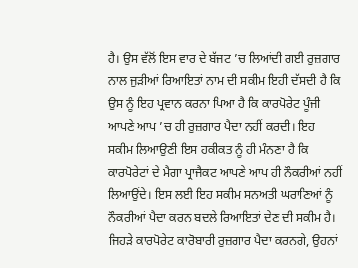ਹੈ। ਉਸ ਵੱਲੋਂ ਇਸ ਵਾਰ ਦੇ ਬੱਜਟ ’ਚ ਲਿਆਂਦੀ ਗਈ ਰੁਜ਼ਗਾਰ ਨਾਲ ਜੁੜੀਆਂ ਰਿਆਇਤਾਂ ਨਾਮ ਦੀ ਸਕੀਮ ਇਹੀ ਦੱਸਦੀ ਹੈ ਕਿ ਉਸ ਨੂੰ ਇਹ ਪ੍ਰਵਾਨ ਕਰਨਾ ਪਿਆ ਹੈ ਕਿ ਕਾਰਪੋਰੇਟ ਪੂੰਜੀ ਆਪਣੇ ਆਪ ’ਚ ਹੀ ਰੁਜ਼ਗਾਰ ਪੈਦਾ ਨਹੀਂ ਕਰਦੀ। ਇਹ ਸਕੀਮ ਲਿਆਉਣੀ ਇਸ ਹਕੀਕਤ ਨੂੰ ਹੀ ਮੰਨਣਾ ਹੈ ਕਿ ਕਾਰਪੋਰੇਟਾਂ ਦੇ ਮੈਗਾ ਪ੍ਰਾਜੈਕਟ ਆਪਣੇ ਆਪ ਹੀ ਨੌਕਰੀਆਂ ਨਹੀਂ ਲਿਆਉਂਦੇ। ਇਸ ਲਈ ਇਹ ਸਕੀਮ ਸਨਅਤੀ ਘਰਾਣਿਆਂ ਨੂੰ ਨੌਕਰੀਆਂ ਪੈਦਾ ਕਰਨ ਬਦਲੇ ਰਿਆਇਤਾਂ ਦੇਣ ਦੀ ਸਕੀਮ ਹੈ। ਜਿਹੜੇ ਕਾਰਪੋਰੇਟ ਕਾਰੋਬਾਰੀ ਰੁਜ਼ਗਾਰ ਪੈਦਾ ਕਰਨਗੇ, ਉਹਨਾਂ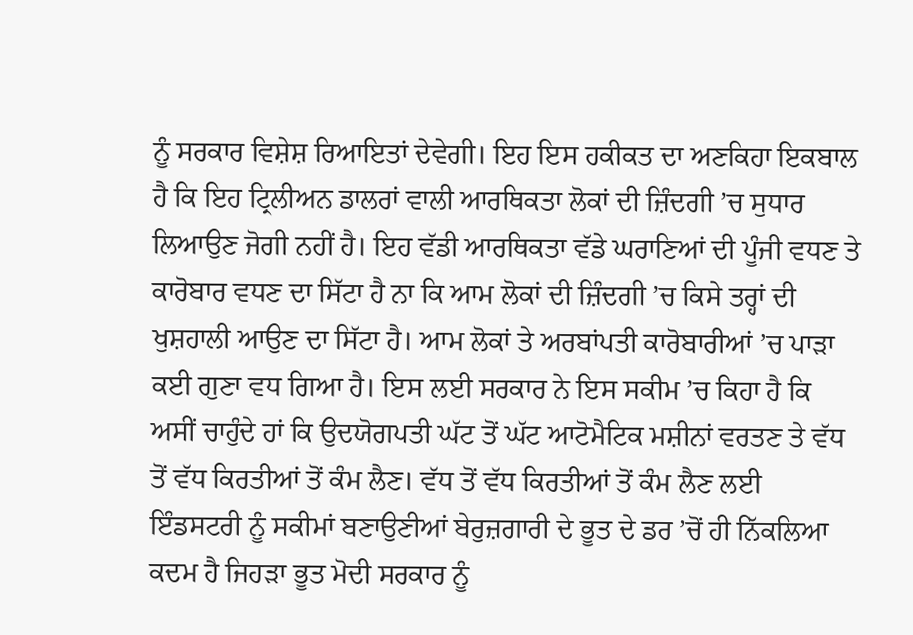ਨੂੰ ਸਰਕਾਰ ਵਿਸ਼ੇਸ਼ ਰਿਆਇਤਾਂ ਦੇਵੇਗੀ। ਇਹ ਇਸ ਹਕੀਕਤ ਦਾ ਅਣਕਿਹਾ ਇਕਬਾਲ ਹੈ ਕਿ ਇਹ ਟ੍ਰਿਲੀਅਨ ਡਾਲਰਾਂ ਵਾਲੀ ਆਰਥਿਕਤਾ ਲੋਕਾਂ ਦੀ ਜ਼ਿੰਦਗੀ ’ਚ ਸੁਧਾਰ ਲਿਆਉਣ ਜੋਗੀ ਨਹੀਂ ਹੈ। ਇਹ ਵੱਡੀ ਆਰਥਿਕਤਾ ਵੱਡੇ ਘਰਾਣਿਆਂ ਦੀ ਪੂੰਜੀ ਵਧਣ ਤੇ ਕਾਰੋਬਾਰ ਵਧਣ ਦਾ ਸਿੱਟਾ ਹੈ ਨਾ ਕਿ ਆਮ ਲੋਕਾਂ ਦੀ ਜ਼ਿੰਦਗੀ ’ਚ ਕਿਸੇ ਤਰ੍ਹਾਂ ਦੀ ਖੁਸ਼ਹਾਲੀ ਆਉਣ ਦਾ ਸਿੱਟਾ ਹੈ। ਆਮ ਲੋਕਾਂ ਤੇ ਅਰਬਾਂਪਤੀ ਕਾਰੋਬਾਰੀਆਂ ’ਚ ਪਾੜਾ ਕਈ ਗੁਣਾ ਵਧ ਗਿਆ ਹੈ। ਇਸ ਲਈ ਸਰਕਾਰ ਨੇ ਇਸ ਸਕੀਮ ’ਚ ਕਿਹਾ ਹੈ ਕਿ ਅਸੀਂ ਚਾਹੁੰਦੇ ਹਾਂ ਕਿ ਉਦਯੋਗਪਤੀ ਘੱਟ ਤੋਂ ਘੱਟ ਆਟੋਮੈਟਿਕ ਮਸ਼ੀਨਾਂ ਵਰਤਣ ਤੇ ਵੱਧ ਤੋਂ ਵੱਧ ਕਿਰਤੀਆਂ ਤੋਂ ਕੰਮ ਲੈਣ। ਵੱਧ ਤੋਂ ਵੱਧ ਕਿਰਤੀਆਂ ਤੋਂ ਕੰਮ ਲੈਣ ਲਈ ਇੰਡਸਟਰੀ ਨੂੰ ਸਕੀਮਾਂ ਬਣਾਉਣੀਆਂ ਬੇਰੁਜ਼ਗਾਰੀ ਦੇ ਭੂਤ ਦੇ ਡਰ ’ਚੋਂ ਹੀ ਨਿੱਕਲਿਆ ਕਦਮ ਹੈ ਜਿਹੜਾ ਭੂਤ ਮੋਦੀ ਸਰਕਾਰ ਨੂੰ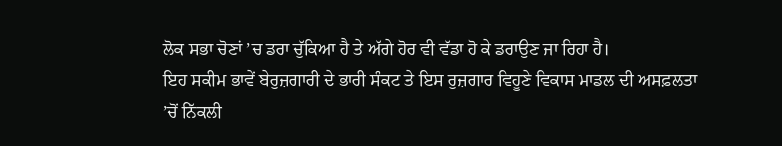ਲੋਕ ਸਭਾ ਚੋਣਾਂ ’ਚ ਡਰਾ ਚੁੱਕਿਆ ਹੈ ਤੇ ਅੱਗੇ ਹੋਰ ਵੀ ਵੱਡਾ ਹੋ ਕੇ ਡਰਾਉਣ ਜਾ ਰਿਹਾ ਹੈ।
ਇਹ ਸਕੀਮ ਭਾਵੇਂ ਬੇਰੁਜ਼ਗਾਰੀ ਦੇ ਭਾਰੀ ਸੰਕਟ ਤੇ ਇਸ ਰੁਜ਼ਗਾਰ ਵਿਹੂਣੇ ਵਿਕਾਸ ਮਾਡਲ ਦੀ ਅਸਫ਼ਲਤਾ ’ਚੋਂ ਨਿੱਕਲੀ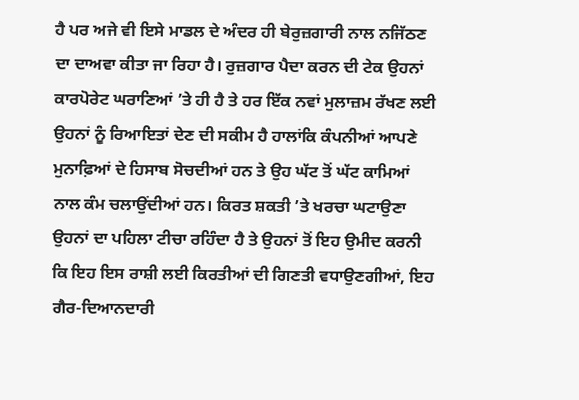ਹੈ ਪਰ ਅਜੇ ਵੀ ਇਸੇ ਮਾਡਲ ਦੇ ਅੰਦਰ ਹੀ ਬੇਰੁਜ਼ਗਾਰੀ ਨਾਲ ਨਜਿੱਠਣ ਦਾ ਦਾਅਵਾ ਕੀਤਾ ਜਾ ਰਿਹਾ ਹੈ। ਰੁਜ਼ਗਾਰ ਪੈਦਾ ਕਰਨ ਦੀ ਟੇਕ ਉਹਨਾਂ ਕਾਰਪੋਰੇਟ ਘਰਾਣਿਆਂ ’ਤੇ ਹੀ ਹੈ ਤੇ ਹਰ ਇੱਕ ਨਵਾਂ ਮੁਲਾਜ਼ਮ ਰੱਖਣ ਲਈ ਉਹਨਾਂ ਨੂੰ ਰਿਆਇਤਾਂ ਦੇਣ ਦੀ ਸਕੀਮ ਹੈ ਹਾਲਾਂਕਿ ਕੰਪਨੀਆਂ ਆਪਣੇ ਮੁਨਾਫ਼ਿਆਂ ਦੇ ਹਿਸਾਬ ਸੋਚਦੀਆਂ ਹਨ ਤੇ ਉਹ ਘੱਟ ਤੋਂ ਘੱਟ ਕਾਮਿਆਂ ਨਾਲ ਕੰਮ ਚਲਾਉਂਦੀਆਂ ਹਨ। ਕਿਰਤ ਸ਼ਕਤੀ ’ਤੇ ਖਰਚਾ ਘਟਾਉਣਾ ਉਹਨਾਂ ਦਾ ਪਹਿਲਾ ਟੀਚਾ ਰਹਿੰਦਾ ਹੈ ਤੇ ਉਹਨਾਂ ਤੋਂ ਇਹ ਉਮੀਦ ਕਰਨੀ ਕਿ ਇਹ ਇਸ ਰਾਸ਼ੀ ਲਈ ਕਿਰਤੀਆਂ ਦੀ ਗਿਣਤੀ ਵਧਾਉਣਗੀਆਂ, ਇਹ ਗੈਰ-ਦਿਆਨਦਾਰੀ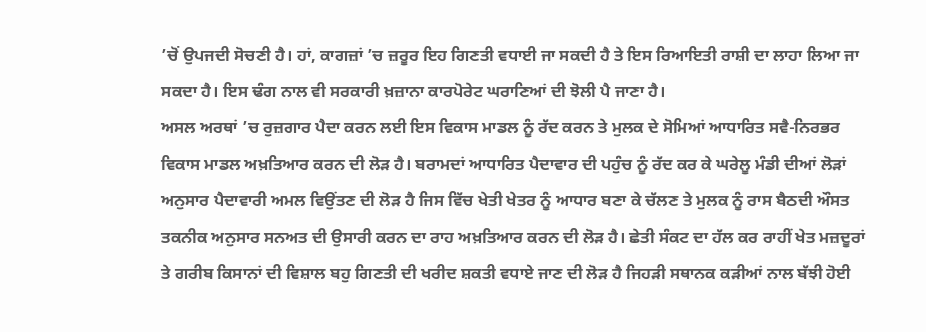’ਚੋਂ ਉਪਜਦੀ ਸੋਚਣੀ ਹੈ। ਹਾਂ, ਕਾਗਜ਼ਾਂ ’ਚ ਜ਼ਰੂਰ ਇਹ ਗਿਣਤੀ ਵਧਾਈ ਜਾ ਸਕਦੀ ਹੈ ਤੇ ਇਸ ਰਿਆਇਤੀ ਰਾਸ਼ੀ ਦਾ ਲਾਹਾ ਲਿਆ ਜਾ ਸਕਦਾ ਹੈ। ਇਸ ਢੰਗ ਨਾਲ ਵੀ ਸਰਕਾਰੀ ਖ਼ਜ਼ਾਨਾ ਕਾਰਪੋਰੇਟ ਘਰਾਣਿਆਂ ਦੀ ਝੋਲੀ ਪੈ ਜਾਣਾ ਹੈ।
ਅਸਲ ਅਰਥਾਂ ’ਚ ਰੁਜ਼ਗਾਰ ਪੈਦਾ ਕਰਨ ਲਈ ਇਸ ਵਿਕਾਸ ਮਾਡਲ ਨੂੰ ਰੱਦ ਕਰਨ ਤੇ ਮੁਲਕ ਦੇ ਸੋਮਿਆਂ ਆਧਾਰਿਤ ਸਵੈ-ਨਿਰਭਰ ਵਿਕਾਸ ਮਾਡਲ ਅਖ਼ਤਿਆਰ ਕਰਨ ਦੀ ਲੋੜ ਹੈ। ਬਰਾਮਦਾਂ ਆਧਾਰਿਤ ਪੈਦਾਵਾਰ ਦੀ ਪਹੁੰਚ ਨੂੰ ਰੱਦ ਕਰ ਕੇ ਘਰੇਲੂ ਮੰਡੀ ਦੀਆਂ ਲੋੜਾਂ ਅਨੁਸਾਰ ਪੈਦਾਵਾਰੀ ਅਮਲ ਵਿਉਂਤਣ ਦੀ ਲੋੜ ਹੈ ਜਿਸ ਵਿੱਚ ਖੇਤੀ ਖੇਤਰ ਨੂੰ ਆਧਾਰ ਬਣਾ ਕੇ ਚੱਲਣ ਤੇ ਮੁਲਕ ਨੂੰ ਰਾਸ ਬੈਠਦੀ ਔਸਤ ਤਕਨੀਕ ਅਨੁਸਾਰ ਸਨਅਤ ਦੀ ਉਸਾਰੀ ਕਰਨ ਦਾ ਰਾਹ ਅਖ਼ਤਿਆਰ ਕਰਨ ਦੀ ਲੋੜ ਹੈ। ਛੇਤੀ ਸੰਕਟ ਦਾ ਹੱਲ ਕਰ ਰਾਹੀਂ ਖੇਤ ਮਜ਼ਦੂਰਾਂ ਤੇ ਗਰੀਬ ਕਿਸਾਨਾਂ ਦੀ ਵਿਸ਼ਾਲ ਬਹੁ ਗਿਣਤੀ ਦੀ ਖਰੀਦ ਸ਼ਕਤੀ ਵਧਾਏ ਜਾਣ ਦੀ ਲੋੜ ਹੈ ਜਿਹੜੀ ਸਥਾਨਕ ਕੜੀਆਂ ਨਾਲ ਬੱਝੀ ਹੋਈ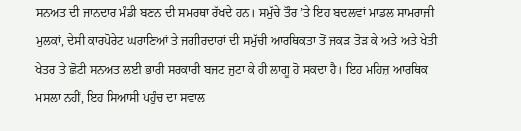ਸਨਅਤ ਦੀ ਜਾਨਦਾਰ ਮੰਡੀ ਬਣਨ ਦੀ ਸਮਰਥਾ ਰੱਖਦੇ ਹਨ। ਸਮੁੱਚੇ ਤੌਰ ’ਤੇ ਇਹ ਬਦਲਵਾਂ ਮਾਡਲ ਸਾਮਰਾਜੀ ਮੁਲਕਾਂ, ਦੇਸੀ ਕਾਰਪੋਰੇਟ ਘਰਾਣਿਆਂ ਤੇ ਜਗੀਰਦਾਰਾਂ ਦੀ ਸਮੁੱਚੀ ਆਰਥਿਕਤਾ ਤੋਂ ਜਕੜ ਤੋੜ ਕੇ ਅਤੇ ਅਤੇ ਖੇਤੀ ਖੇਤਰ ਤੇ ਛੋਟੀ ਸਨਅਤ ਲਈ ਭਾਰੀ ਸਰਕਾਰੀ ਬਜਟ ਜੁਟਾ ਕੇ ਹੀ ਲਾਗੂ ਹੋ ਸਕਦਾ ਹੈ। ਇਹ ਮਹਿਜ਼ ਆਰਥਿਕ ਮਸਲਾ ਨਹੀਂ, ਇਹ ਸਿਆਸੀ ਪਹੁੰਚ ਦਾ ਸਵਾਲ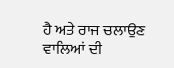ਹੈ ਅਤੇ ਰਾਜ ਚਲਾਉਣ ਵਾਲਿਆਂ ਦੀ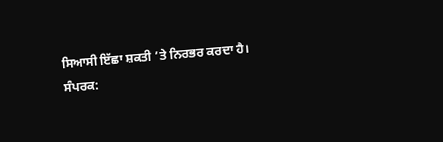ਸਿਆਸੀ ਇੱਛਾ ਸ਼ਕਤੀ ’ਤੇ ਨਿਰਭਰ ਕਰਦਾ ਹੈ।
ਸੰਪਰਕ: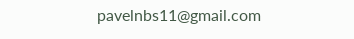pavelnbs11@gmail.com